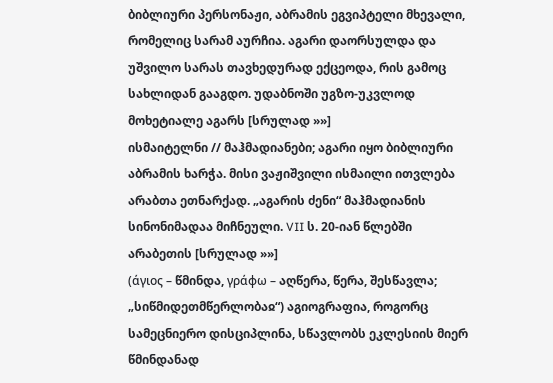ბიბლიური პერსონაჟი, აბრამის ეგვიპტელი მხევალი, რომელიც სარამ აურჩია. აგარი დაორსულდა და უშვილო სარას თავხედურად ექცეოდა, რის გამოც სახლიდან გააგდო. უდაბნოში უგზო-უკვლოდ მოხეტიალე აგარს [სრულად »»]
ისმაიტელნი // მაჰმადიანები; აგარი იყო ბიბლიური აბრამის ხარჭა. მისი ვაჟიშვილი ისმაილი ითვლება არაბთა ეთნარქად. „აგარის ძენი“ მაჰმადიანის სინონიმადაა მიჩნეული. VII ს. 20-იან წლებში არაბეთის [სრულად »»]
(άγιος – წმინდა, γράφω – აღწერა, წერა, შესწავლა; „სიწმიდეთმწერლობაჲ“) აგიოგრაფია, როგორც სამეცნიერო დისციპლინა, სწავლობს ეკლესიის მიერ წმინდანად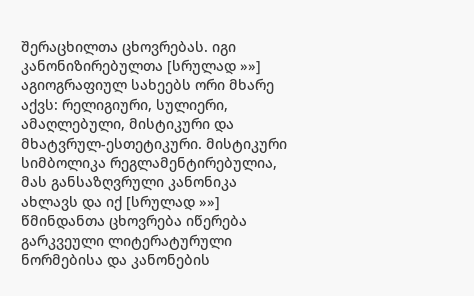შერაცხილთა ცხოვრებას. იგი კანონიზირებულთა [სრულად »»]
აგიოგრაფიულ სახეებს ორი მხარე აქვს: რელიგიური, სულიერი, ამაღლებული, მისტიკური და მხატვრულ-ესთეტიკური. მისტიკური სიმბოლიკა რეგლამენტირებულია, მას განსაზღვრული კანონიკა ახლავს და იქ [სრულად »»]
წმინდანთა ცხოვრება იწერება გარკვეული ლიტერატურული ნორმებისა და კანონების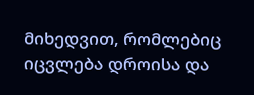მიხედვით, რომლებიც იცვლება დროისა და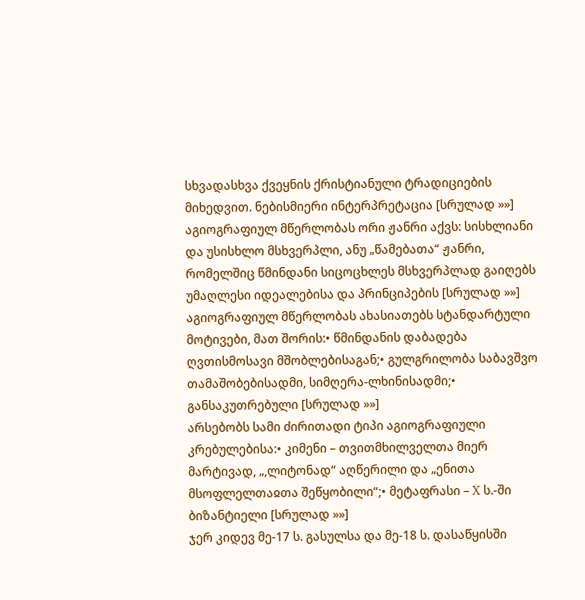სხვადასხვა ქვეყნის ქრისტიანული ტრადიციების მიხედვით. ნებისმიერი ინტერპრეტაცია [სრულად »»]
აგიოგრაფიულ მწერლობას ორი ჟანრი აქვს: სისხლიანი და უსისხლო მსხვერპლი, ანუ „წამებათა“ ჟანრი, რომელშიც წმინდანი სიცოცხლეს მსხვერპლად გაიღებს უმაღლესი იდეალებისა და პრინციპების [სრულად »»]
აგიოგრაფიულ მწერლობას ახასიათებს სტანდარტული მოტივები, მათ შორის:• წმინდანის დაბადება ღვთისმოსავი მშობლებისაგან;• გულგრილობა საბავშვო თამაშობებისადმი, სიმღერა-ლხინისადმი;• განსაკუთრებული [სრულად »»]
არსებობს სამი ძირითადი ტიპი აგიოგრაფიული კრებულებისა:• კიმენი – თვითმხილველთა მიერ მარტივად, „,ლიტონად“ აღწერილი და „ენითა მსოფლელთაჲთა შეწყობილი“;• მეტაფრასი – X ს.-ში ბიზანტიელი [სრულად »»]
ჯერ კიდევ მე-17 ს. გასულსა და მე-18 ს. დასაწყისში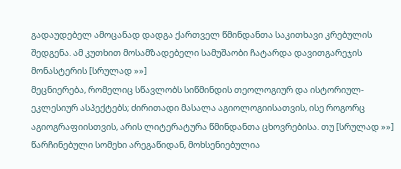გადაუდებელ ამოცანად დადგა ქართველ წმინდანთა საკითხავი კრებულის შედგენა. ამ კუთხით მოსამზადებელი სამუშაობი ჩატარდა დავითგარეჯის მონასტერის [სრულად »»]
მეცნიერება, რომელიც სწავლობს სიწმინდის თეოლოგიურ და ისტორიულ-ეკლესიურ ასპექტებს; ძირითადი მასალა აგიოლოგიისათვის, ისე როგორც აგიოგრაფიისთვის, არის ლიტერატურა წმინდანთა ცხოვრებისა. თუ [სრულად »»]
წარჩინებული სომეხი არეგაწიდან, მოხსენიებულია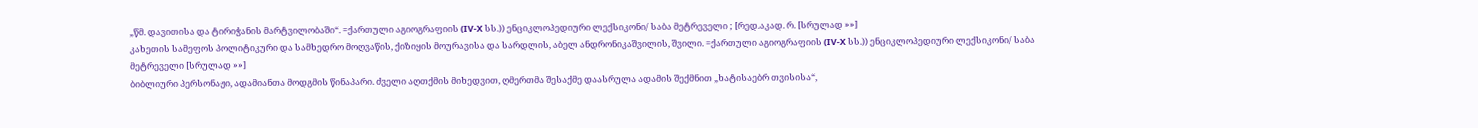„წმ. დავითისა და ტირიჭანის მარტვილობაში“. =ქართული აგიოგრაფიის (IV-X სს.)) ენციკლოპედიური ლექსიკონი/ საბა მეტრეველი ; [რედ.აკად. რ. [სრულად »»]
კახეთის სამეფოს პოლიტიკური და სამხედრო მოღვაწის, ქიზიყის მოურავისა და სარდლის, აბელ ანდრონიკაშვილის, შვილი. =ქართული აგიოგრაფიის (IV-X სს.)) ენციკლოპედიური ლექსიკონი/ საბა მეტრეველი [სრულად »»]
ბიბლიური პერსონაჟი, ადამიანთა მოდგმის წინაპარი. ძველი აღთქმის მიხედვით, ღმერთმა შესაქმე დაასრულა ადამის შექმნით „ხატისაებრ თვისისა“,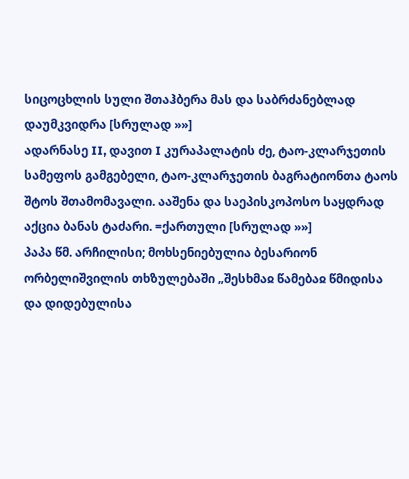სიცოცხლის სული შთაჰბერა მას და საბრძანებლად დაუმკვიდრა [სრულად »»]
ადარნასე II, დავით I კურაპალატის ძე, ტაო-კლარჯეთის სამეფოს გამგებელი, ტაო-კლარჯეთის ბაგრატიონთა ტაოს შტოს შთამომავალი. ააშენა და საეპისკოპოსო საყდრად აქცია ბანას ტაძარი. =ქართული [სრულად »»]
პაპა წმ. არჩილისი; მოხსენიებულია ბესარიონ ორბელიშვილის თხზულებაში „შესხმაჲ წამებაჲ წმიდისა და დიდებულისა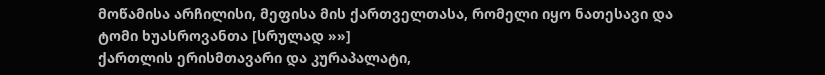მოწამისა არჩილისი, მეფისა მის ქართველთასა, რომელი იყო ნათესავი და ტომი ხუასროვანთა [სრულად »»]
ქართლის ერისმთავარი და კურაპალატი,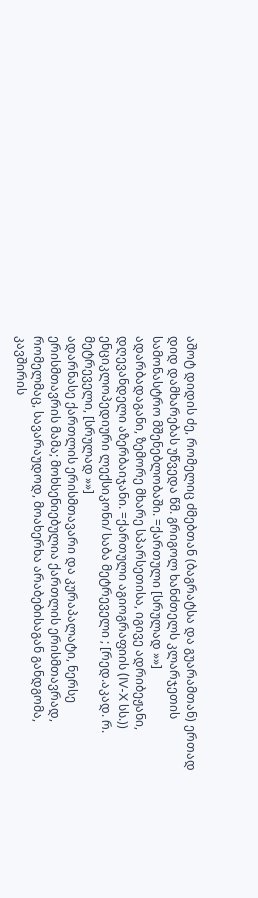აშოტ დიდის ძე, რომელიც ძმებთან (ბაგრატსა და გუარამთან) ერთად დიდ დამხარებას უწვედა წმ. გრიგოლ ხანძთელს კლარჯეთის სამონასტრო მშენებლობაში. =ქართული [სრულად »»]
ადარბადაგანი, ზემორე მხარე სპარსეთისა, იგივე ადრიბეჟანი, დღევანდელი აზერბაიჯანი. =ქართული აგიოგრაფიის (IV-X სს.)) ენციკლოპედიური ლექსიკონი/ საბა მეტრეველი ; [რედ.აკად. რ. მეტრეველი, [სრულად »»]
ადარნასე ქართლის ერისმთავარი და კურაპალატი, ნერსე ერისმთავრის მამა; მოხსენიებულია ქართლის ერისმთავრად, რომელმაც, სავარაუდოდ, მოახერხა არაბებისაგან განდგომა, კავშირის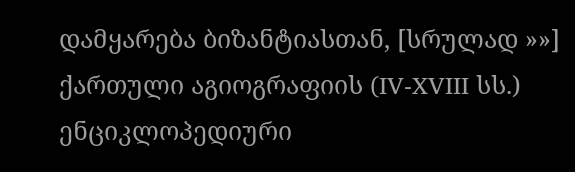დამყარება ბიზანტიასთან, [სრულად »»]
ქართული აგიოგრაფიის (IV-XVIII სს.) ენციკლოპედიური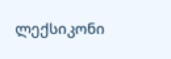ლექსიკონი